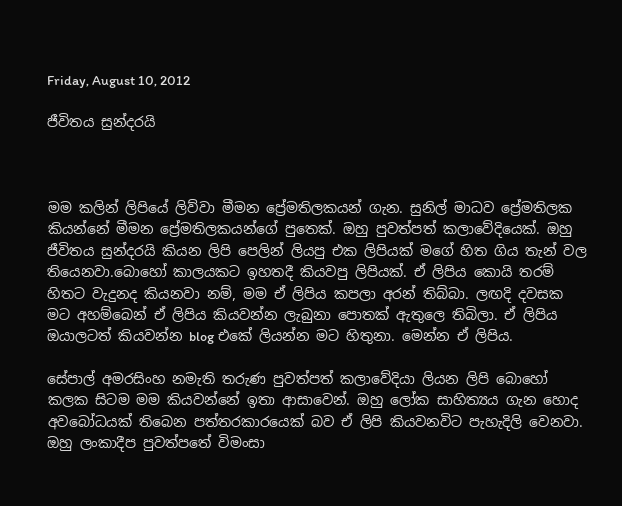Friday, August 10, 2012

ජීවිතය සුන්දරයි



මම කලින් ලිපියේ ලිව්වා මීමන ප්‍රේමතිලකයන් ගැන. සුනිල් මාධව ප්‍රේමතිලක කියන්නේ මීමන ප්‍රේමතිලකයන්ගේ පුතෙක්. ඔහු පුවත්පත් කලාවේදියෙක්. ඔහු ජීවිතය සුන්දරයි කියන ලිපි පෙලින් ලියපු එක ලිපියක් මගේ හිත ගිය තැන් වල තියෙනවා.බොහෝ කාලයකට ඉහතදී කියවපු ලිපියක්. ඒ ලිපිය කොයි තරම් හිතට වැදුනද කියනවා නම්, මම ඒ ලිපිය කපලා අරන් තිබ්බා. ලඟදි දවසක මට අහම්බෙන් ඒ ලිපිය කියවන්න ලැබුනා පොතක් ඇතුලෙ තිබිලා. ඒ ලිපිය ඔයාලටත් කියවන්න blog එකේ ලියන්න මට හිතුනා. මෙන්න ඒ ලිපිය.

සේපාල් අමරසිංහ නමැති තරුණ පුවත්පත් කලාවේදියා ලියන ලිපි බොහෝ කලක සිටම මම කියවන්නේ ඉතා ආසාවෙන්. ඔහු ලෝක සාහිත්‍යය ගැන හොද අවබෝධයක් තිබෙන පත්තරකාරයෙක් බව ඒ ලිපි කියවනවිට පැහැදිලි වෙනවා. ඔහු ලංකාදීප පුවත්පතේ විමංසා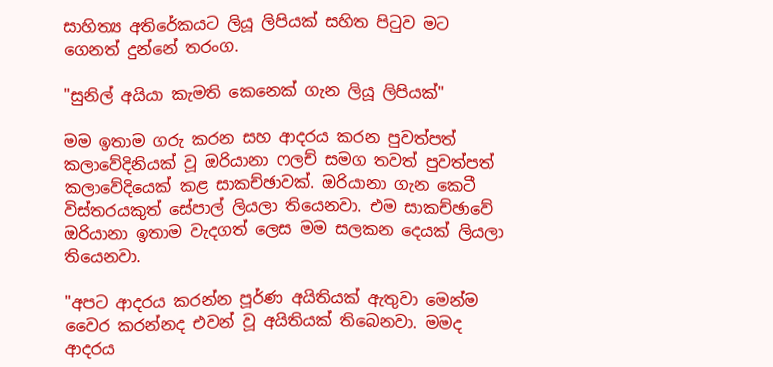සාහිත්‍ය අතිරේකයට ලියූ ලිපියක් සහිත පිටුව මට ගෙනත් දුන්නේ තරංග.

"සුනිල් අයියා කැමති කෙනෙක් ගැන ලියූ ලිපියක්"

මම ඉතාම ගරු කරන සහ ආදරය කරන පුවත්පත් කලාවේදිනියක් වූ ඔරියානා ෆලච් සමග තවත් පුවත්පත් කලාවේදියෙක් කළ සාකච්ඡාවක්. ඔරියානා ගැන කෙටී විස්තරයකුත් සේපාල් ලියලා තියෙනවා. එම සාකච්ඡාවේ ඔරියානා ඉතාම වැදගත් ලෙස මම සලකන දෙයක් ලියලා තියෙනවා.

"අපට ආදරය කරන්න පූර්ණ අයිතියක් ඇතුවා මෙන්ම වෛර කරන්නද එවන් වූ අයිතියක් තිබෙනවා. මමද ආදරය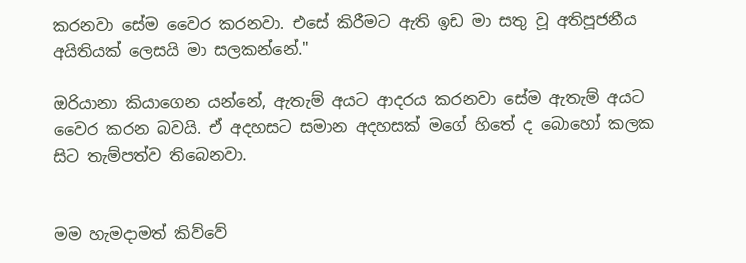කරනවා සේම වෛර කරනවා. එසේ කිරීමට ඇති ඉඩ මා සතු වූ අතිපූජනීය අයිතියක් ලෙසයි මා සලකන්නේ."

ඔරියානා කියාගෙන යන්නේ, ඇතැම් අයට ආදරය කරනවා සේම ඇතැම් අයට වෛර කරන බවයි. ඒ අදහසට සමාන අදහසක් මගේ හිතේ ද බොහෝ කලක සිට තැම්පත්ව තිබෙනවා.


මම හැමදාමත් කිව්වේ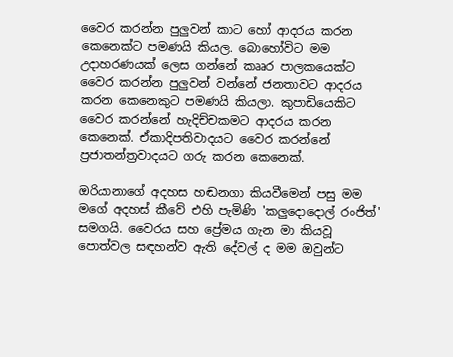වෛර කරන්න පුලුවන් කාට හෝ ආදරය කරන කෙනෙක්ට පමණයි කියල. බොහෝවිට මම උදාහරණයක් ලෙස ගන්නේ කෲර පාලකයෙක්ට වෛර කරන්න පුලුවන් වන්නේ ජනතාවට ආදරය කරන කෙනෙකුට පමණයි කියලා. කුපාඩියෙකිට වෛර කරන්නේ හැදිච්චකමට ආදරය කරන කෙනෙක්. ඒකාදිපතිවාදයට වෛර කරන්නේ ප්‍රජාතන්ත්‍රවාදයට ගරු කරන කෙනෙක්.

ඔරියානාගේ අදහස හඬනගා කියවීමෙන් පසු මම මගේ අදහස් කීවේ එහි පැමිණි 'කලුදොදොල් රංජිත්' සමගයි. වෛරය සහ ප්‍රේමය ගැන මා කියවූ පොත්වල සඳහන්ව ඇති දේවල් ද මම ඔවුන්ට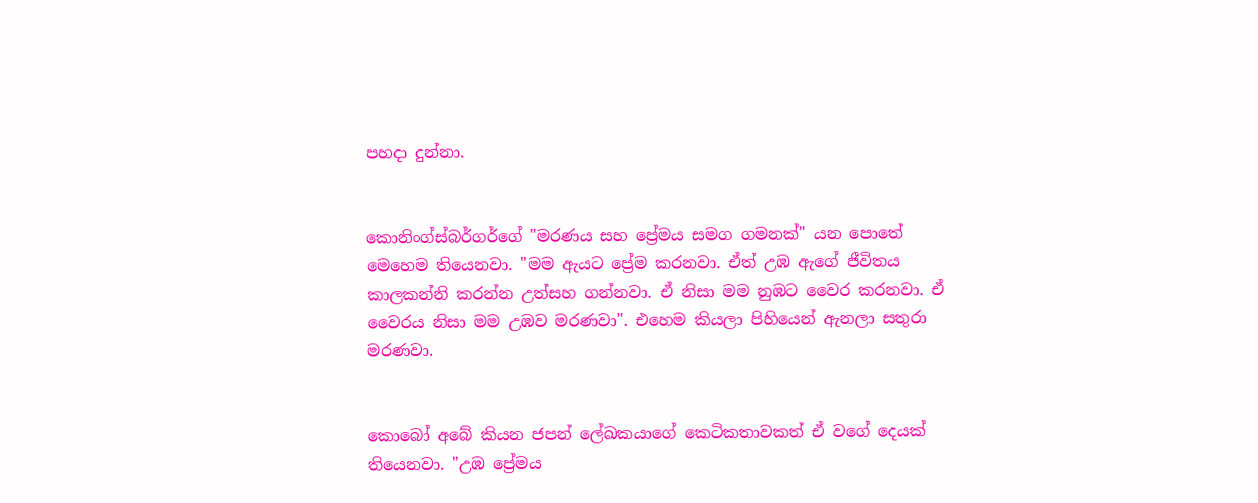පහදා දුන්නා.


කොනිංග්ස්බ‍ර්ගර්ගේ "මරණය සහ ප්‍රේමය සමග ගමනක්" යන පොතේ මෙහෙම තියෙනවා. "මම ඇයට ප්‍රේම කරනවා. ඒත් උඹ ඇගේ ජීවිතය කාලකන්නි කරන්න උත්සහ ගන්නවා. ඒ නිසා මම නුඹට වෛර කරනවා. ඒ වෛරය නිසා මම උඹව මරණවා". එහෙම කියලා පිහියෙන් ඇනලා සතුරා මරණවා.


කොබෝ අබේ කියන ජපන් ලේඛකයාගේ කෙටිකතාවකත් ඒ වගේ දෙයක් තියෙනවා. "උඹ ප්‍රේමය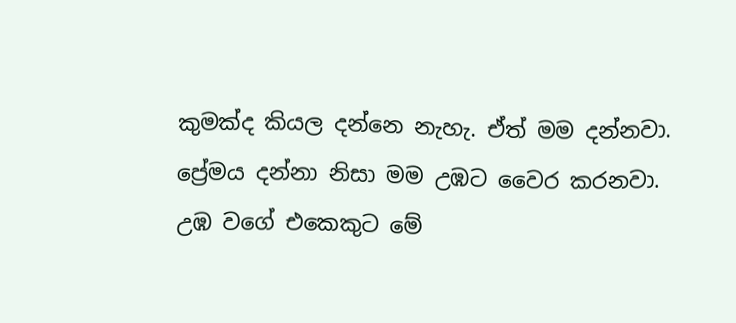කුමක්ද කියල දන්නෙ නැහැ. ඒත් මම දන්නවා. ප්‍රේමය දන්නා නිසා මම උඹට වෛර කරනවා. උඹ වගේ එකෙකුට මේ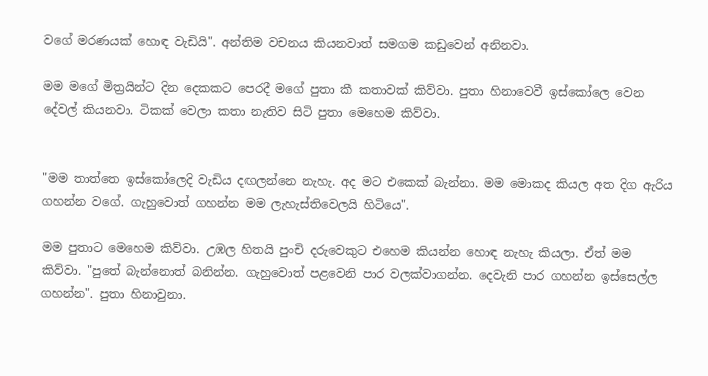වගේ මරණයක් හොඳ වැඩියි". අන්තිම වචනය කියනවාත් සමගම කඩුවෙන් අනිනවා.

මම මගේ මිත්‍රයින්ට දින දෙකකට පෙරදී මගේ පුතා කී කතාවක් කිව්වා. පුතා හිනාවෙවී ඉස්කෝලෙ වෙන දේවල් කියනවා. ටිකක් වෙලා කතා නැතිව සිටි පුතා මෙහෙම කිව්වා.


"මම තාත්තෙ ඉස්කෝලෙදි වැඩිය දඟලන්නෙ නැහැ. අද මට එකෙක් බැන්නා. මම මොකද කියල අත දිග ඇරිය ගහන්න වගේ. ගැහුවොත් ගහන්න මම ලැහැස්තිවෙලයි හිටියෙ".

මම පුතාට මෙහෙම කිව්වා. උඹල හිතයි පුංචි දරුවෙකුට එහෙම කියන්න හොඳ නැහැ කියලා. ඒත් මම කිව්වා. "පුතේ බැන්නොත් බනින්න. ගැහුවොත් පළවෙනි පාර වලක්වාගන්න. දෙවැනි පාර‍ ගහන්න ඉස්සෙල්ල ගහන්න". පුතා හිනාවුනා.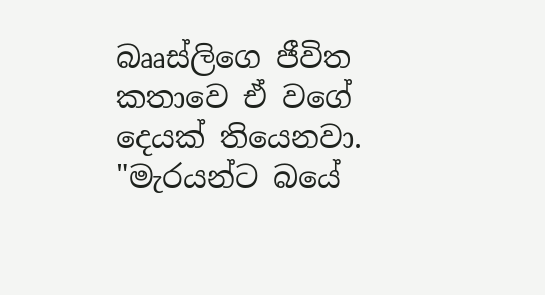බෲස්ලිගෙ ජීවිත කතාවෙ ඒ වගේ දෙයක් තියෙනවා. "මැරයන්ට බයේ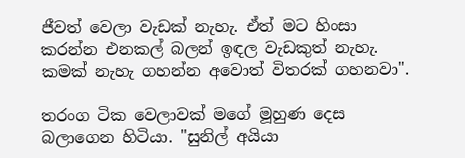ජීවත් වෙලා වැඩක් නැහැ. ඒත් මට හිංසා කරන්න එනකල් බලන් ඉඳල වැඩකුත් නැහැ. කමක් නැහැ ගහන්න අවොත් විතරක් ගහනවා".

තරංග ටික වෙලාවක් මගේ මූහුණ දෙස බලාගෙන හිටියා. "සුනිල් අයියා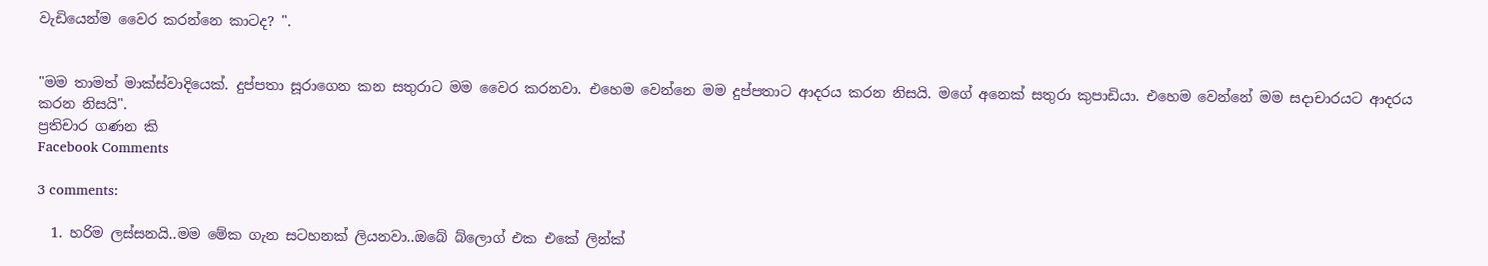වැඩියෙන්ම වෛර කරන්නෙ කාටද? ".


"මම තාමත් මාක්ස්වාදියෙක්. දුප්පතා සූරාගෙන කන සතුරාට මම වෛර කරනවා. එහෙම වෙන්නෙ මම දුප්පතාට ආදරය කරන නිසයි. මගේ අනෙක් සතුරා කුපාඩියා. එහෙම වෙන්නේ මම සදාචාරයට ආදරය කරන නිසයි".
ප්‍රතිචාර ගණන කි
Facebook Comments

3 comments:

  1. හරිම ලස්සනයි..මම මේක ගැන සටහනක් ලියනවා..ඔබේ බ්ලොග් එක එකේ ලින්ක්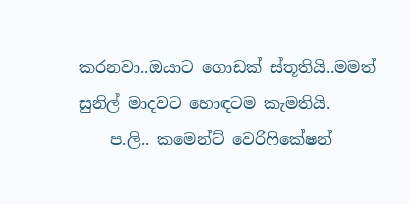කරනවා..ඔයාට ගොඩක් ස්තූතියි..මමත් සුනිල් මාදවට හොඳටම කැමතියි.
    ප.ලි.. කමෙන්ට් වෙරිෆිකේෂන්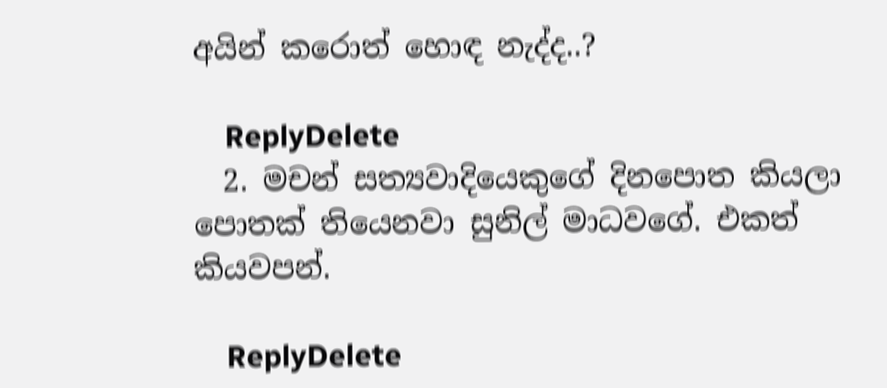අයින් කරොත් හොඳ නැද්ද..?

    ReplyDelete
  2. මචන් සත්‍යවාදියෙකුගේ දිනපොත කියලා පොතක් තියෙනවා සුනිල් මාධවගේ. එකත් කියවපන්.

    ReplyDelete